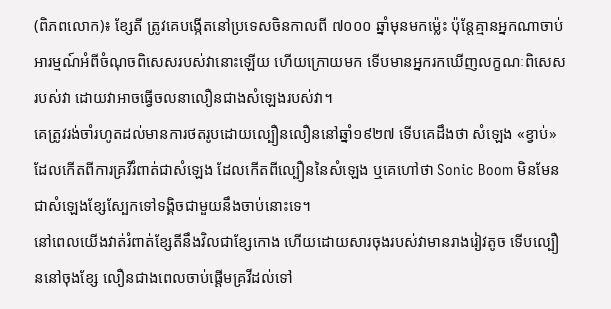(ពិភពលោក)៖ ខ្សែតី ត្រូវគេបង្កើតនៅប្រទេសចិនកាលពី ៧០០០ ឆ្នាំមុនមកម្ល៉េះ ប៉ុន្តែគ្មានអ្នកណាចាប់អារម្មណ៍អំពីចំណុចពិសេសរបស់វានោះឡើយ ហើយក្រោយមក ទើបមានអ្នករកឃើញលក្ខណៈពិសេសរបស់វា ដោយវាអាចធ្វើចលនាលឿនជាងសំឡេងរបស់វា។
គេត្រូវរង់ចាំរហូតដល់មានការថតរូបដោយល្បឿនលឿននៅឆ្នាំ១៩២៧ ទើបគេដឹងថា សំឡេង «ខ្វាប់» ដែលកើតពីការគ្រវីរំពាត់ជាសំឡេង ដែលកើតពីល្បឿននៃសំឡេង ឬគេហៅថា Sonic Boom មិនមែនជាសំឡេងខ្សែស្បែកទៅទង្គិចជាមួយនឹងចាប់នោះទេ។
នៅពេលយើងវាត់រំពាត់ខ្សែតីនឹងវិលជាខ្សែកោង ហើយដោយសារចុងរបស់វាមានរាងរៀវតូច ទើបល្បឿននៅចុងខ្សែ លឿនជាងពេលចាប់ផ្តើមគ្រវីដល់ទៅ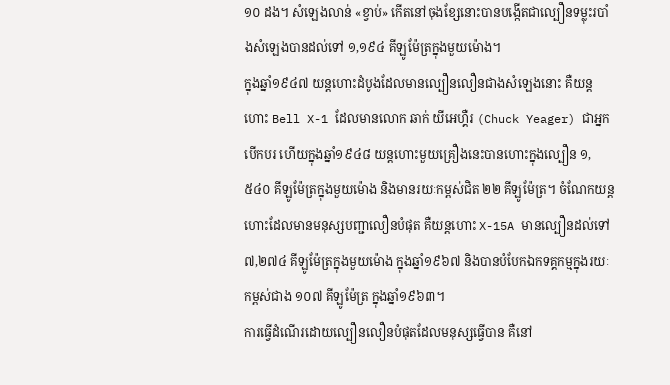១០ ដង។ សំឡេងលាន់ «ខ្វាប់» កើតនៅចុងខ្សែនោះបានបង្កើតជាល្បឿនទម្លុះរបាំងសំឡេងបានដល់ទៅ ១,១៩៤ គីឡូម៉ែត្រក្នុងមួយម៉ោង។
ក្នុងឆ្នាំ១៩៤៧ យន្តហោះដំបូងដែលមានល្បឿនលឿនជាងសំឡេងនោះ គឺយន្តហោះ Bell X-1 ដែលមានលោក ឆាក់ យីអេហ្គឺរ (Chuck Yeager) ជាអ្នកបើកបរ ហើយក្នុងឆ្នាំ១៩៤៨ យន្តហោះមួយគ្រឿងនេះបានហោះក្នុងល្បឿន ១,៥៤០ គីឡូម៉ែត្រក្នុងមួយម៉ោង និងមានរយៈកម្ពស់ជិត ២២ គីឡូម៉ែត្រ។ ចំណែកយន្តហោះដែលមានមនុស្សបញ្ជាលឿនបំផុត គឺយន្តហោះ X-15A មានល្បឿនដល់ទៅ ៧,២៧៤ គីឡូម៉ែត្រក្នុងមួយម៉ោង ក្នុងឆ្នាំ១៩៦៧ និងបានបំបែកឯកទគ្គកម្មក្នុងរយៈកម្ពស់ជាង ១០៧ គីឡូម៉ែត្រ ក្នុងឆ្នាំ១៩៦៣។
ការធ្វើដំណើរដោយល្បឿនលឿនបំផុតដែលមនុស្សធ្វើបាន គឺនៅ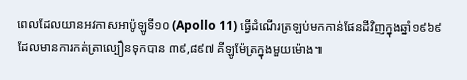ពេលដែលយានអវកាសអាប៉ូឡូទី១០ (Apollo 11) ធ្វើដំណើរត្រឡប់មកកាន់ផែនដីវិញក្នុងឆ្នាំ១៩៦៩ ដែលមានការកត់ត្រាល្បឿនទុកបាន ៣៩,៨៩៧ គីឡូម៉ែត្រក្នុងមួយម៉ោង៕